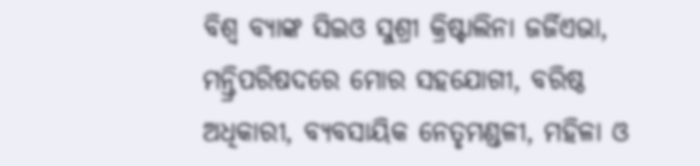ବିଶ୍ୱ ବ୍ୟାଙ୍କ ସିଇଓ ସୁଶ୍ରୀ କ୍ରିଷ୍ଟାଲିନା ଜର୍ଜିଏଭା, ମନ୍ତ୍ରିପରିଷଦରେ ମୋର ସହଯୋଗୀ, ବରିଷ୍ଠ ଅଧିକାରୀ, ବ୍ୟବସାୟିକ ନେତୃମଣ୍ଡଳୀ, ମହିଳା ଓ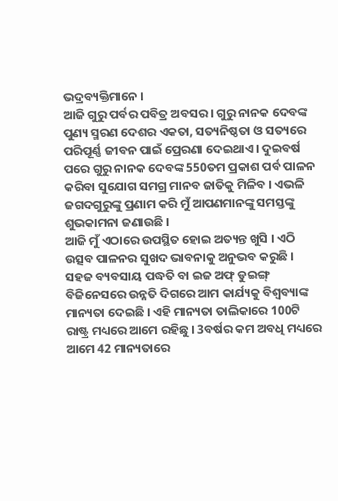ଭଦ୍ରବ୍ୟକ୍ତିମାନେ ।
ଆଜି ଗୁରୁ ପର୍ବର ପବିତ୍ର ଅବସର । ଗୁରୁ ନାନକ ଦେବଙ୍କ ପୁଣ୍ୟ ସ୍ମରଣ ଦେଶର ଏକତା, ସତ୍ୟନିଷ୍ଠତା ଓ ସତ୍ୟରେ ପରିପୂର୍ଣ୍ଣ ଜୀବନ ପାଇଁ ପ୍ରେରଣା ଦେଇଥାଏ । ଦୁଇବର୍ଷ ପରେ ଗୁରୁ ନାନକ ଦେବଙ୍କ 550ତମ ପ୍ରକାଶ ପର୍ବ ପାଳନ କରିବା ସୁଯୋଗ ସମଗ୍ର ମାନବ ଜାତିକୁ ମିଳିବ । ଏଭଳି ଜଗଦଗୁରୁଙ୍କୁ ପ୍ରଣାମ କରି ମୁଁ ଆପଣମାନଙ୍କୁ ସମସ୍ତଙ୍କୁ ଶୁଭକାମନା ଜଣାଉଛି ।
ଆଜି ମୁଁ ଏଠାରେ ଉପସ୍ଥିତ ହୋଇ ଅତ୍ୟନ୍ତ ଖୁସି । ଏଠି ଉତ୍ସବ ପାଳନର ସୁଖଦ ଭାବନାକୁ ଅନୁଭବ କରୁଛି । ସହଜ ବ୍ୟବସାୟ ପଦ୍ଧତି ବା ଇଜ ଅଫ୍ ଡୁଇଙ୍ଗ୍ ବିଜିନେସରେ ଉନ୍ନତି ଦିଗରେ ଆମ କାର୍ଯ୍ୟକୁ ବିଶ୍ୱବ୍ୟାଙ୍କ ମାନ୍ୟତା ଦେଇଛି । ଏହି ମାନ୍ୟତା ତାଲିକାରେ 100ଟି ରାଷ୍ଟ୍ର ମଧ୍ୟରେ ଆମେ ରହିଛୁ । 3ବର୍ଷର କମ ଅବଧି ମଧ୍ୟରେ ଆମେ 42 ମାନ୍ୟତାରେ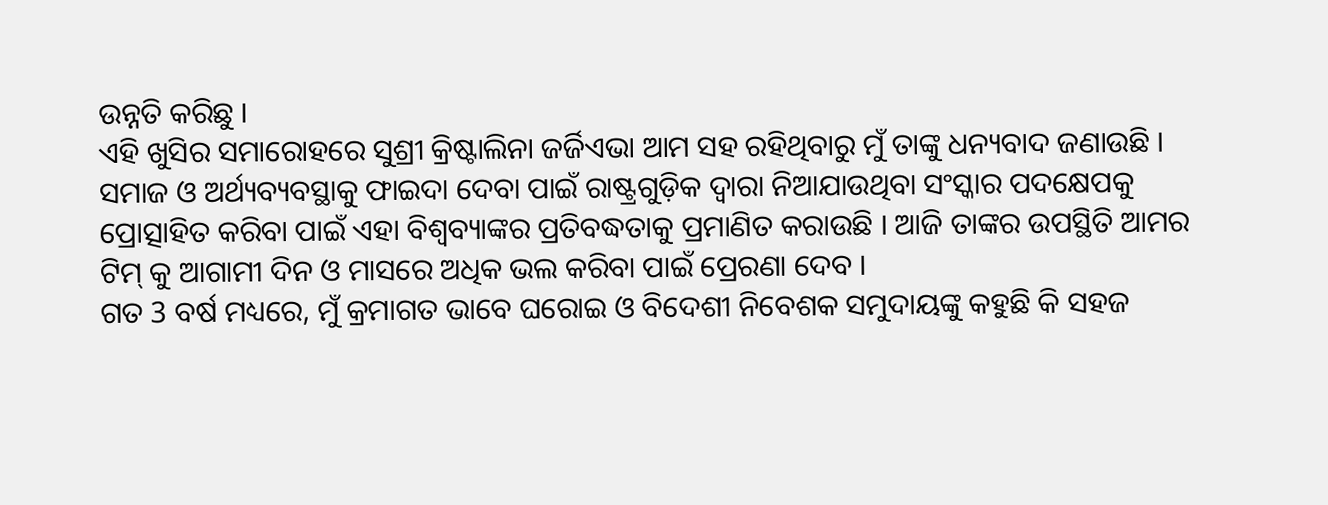ଉନ୍ନତି କରିଛୁ ।
ଏହି ଖୁସିର ସମାରୋହରେ ସୁଶ୍ରୀ କ୍ରିଷ୍ଟାଲିନା ଜର୍ଜିଏଭା ଆମ ସହ ରହିଥିବାରୁ ମୁଁ ତାଙ୍କୁ ଧନ୍ୟବାଦ ଜଣାଉଛି । ସମାଜ ଓ ଅର୍ଥ୍ୟବ୍ୟବସ୍ଥାକୁ ଫାଇଦା ଦେବା ପାଇଁ ରାଷ୍ଟ୍ରଗୁଡ଼ିକ ଦ୍ୱାରା ନିଆଯାଉଥିବା ସଂସ୍କାର ପଦକ୍ଷେପକୁ ପ୍ରୋତ୍ସାହିତ କରିବା ପାଇଁ ଏହା ବିଶ୍ୱବ୍ୟାଙ୍କର ପ୍ରତିବଦ୍ଧତାକୁ ପ୍ରମାଣିତ କରାଉଛି । ଆଜି ତାଙ୍କର ଉପସ୍ଥିତି ଆମର ଟିମ୍ କୁ ଆଗାମୀ ଦିନ ଓ ମାସରେ ଅଧିକ ଭଲ କରିବା ପାଇଁ ପ୍ରେରଣା ଦେବ ।
ଗତ 3 ବର୍ଷ ମଧ୍ୟରେ, ମୁଁ କ୍ରମାଗତ ଭାବେ ଘରୋଇ ଓ ବିଦେଶୀ ନିବେଶକ ସମୁଦାୟଙ୍କୁ କହୁଛି କି ସହଜ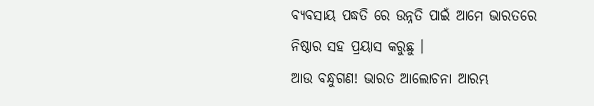ବ୍ୟବସାୟ ପଦ୍ଧତି ରେ ଉନ୍ନତି ପାଇଁ ଆମେ ଭାରତରେ ନିଷ୍ଠାର ସହ ପ୍ରୟାସ କରୁଛୁ ।
ଆଉ ବନ୍ଧୁଗଣ! ଭାରତ ଆଲୋଚନା ଆରମ୍ଭ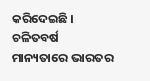କରିଦେଇଛି ।
ଚଳିତବର୍ଷ ମାନ୍ୟତାରେ ଭାରତର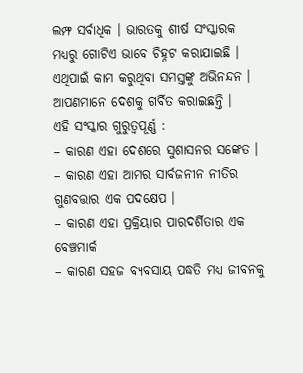ଲମ୍ଫ ସର୍ବାଧିକ । ଭାରତକୁ ଶୀର୍ଷ ସଂସ୍କାରକ ମଧ୍ୟରୁ ଗୋଟିଏ ଭାବେ ଚିହ୍ନଟ କରାଯାଇଛି । ଏଥିପାଇଁ କାମ କରୁଥିବା ସମସ୍ତଙ୍କୁ ଅଭିନନ୍ଦନ । ଆପଣମାନେ ଦେଶକୁ ଗର୍ବିତ କରାଇଛନ୍ତି ।
ଏହି ସଂସ୍କାର ଗୁରୁତ୍ୱପୂର୍ଣ୍ଣ :
– କାରଣ ଏହା ଦେଶରେ ସୁଶାସନର ସଙ୍କେତ ।
– କାରଣ ଏହା ଆମର ସାର୍ବଜନୀନ ନୀତିର ଗୁଣବତ୍ତାର ଏକ ପଦକ୍ଷେପ ।
– କାରଣ ଏହା ପ୍ରକ୍ରିୟାର ପାରଦର୍ଶିତାର ଏକ ବେଞ୍ଚମାର୍କ
– କାରଣ ସହଜ ବ୍ୟବସାୟ ପଦ୍ଧତି ମଧ୍ୟ ଜୀବନକୁ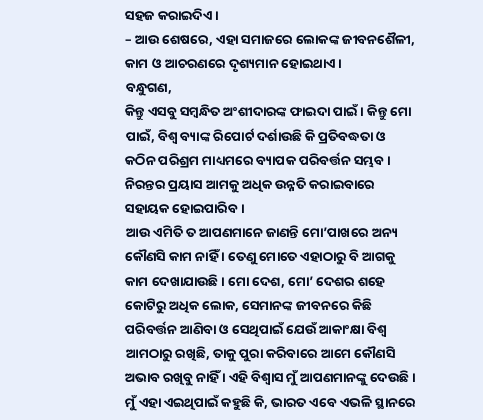ସହଜ କରାଇଦିଏ ।
– ଆଉ ଶେଷରେ, ଏହା ସମାଜରେ ଲୋକଙ୍କ ଜୀବନଶୈଳୀ, କାମ ଓ ଆଚରଣରେ ଦୃଶ୍ୟମାନ ହୋଇଥାଏ ।
ବନ୍ଧୁଗଣ,
କିନ୍ତୁ ଏସବୁ ସମ୍ବନ୍ଧିତ ଅଂଶୀଦାରଙ୍କ ଫାଇଦା ପାଇଁ । କିନ୍ତୁ ମୋ ପାଇଁ, ବିଶ୍ୱ ବ୍ୟାଙ୍କ ରିପୋର୍ଟ ଦର୍ଶାଉଛି କି ପ୍ରତିବଦ୍ଧତା ଓ କଠିନ ପରିଶ୍ରମ ମାଧ୍ୟମରେ ବ୍ୟାପକ ପରିବର୍ତ୍ତନ ସମ୍ଭବ । ନିରନ୍ତର ପ୍ରୟାସ ଆମକୁ ଅଧିକ ଉନ୍ନତି କରାଇବାରେ ସହାୟକ ହୋଇପାରିବ ।
ଆଉ ଏମିତି ତ ଆପଣମାନେ ଜାଣନ୍ତି ମୋ’ପାଖରେ ଅନ୍ୟ କୌଣସି କାମ ନାହିଁ । ତେଣୁ ମୋତେ ଏହାଠାରୁ ବି ଆଗକୁ କାମ ଦେଖାଯାଉଛି । ମୋ ଦେଶ, ମୋ’ ଦେଶର ଶହେ କୋଟିରୁ ଅଧିକ ଲୋକ, ସେମାନଙ୍କ ଜୀବନରେ କିଛି ପରିବର୍ତ୍ତନ ଆଣିବା ଓ ସେଥିପାଇଁ ଯେଉଁ ଆକାଂକ୍ଷା ବିଶ୍ୱ ଆମଠାରୁ ରଖିଛି, ତାକୁ ପୁରା କରିବାରେ ଆମେ କୌଣସି ଅଭାବ ରଖିବୁ ନାହିଁ । ଏହି ବିଶ୍ୱାସ ମୁଁ ଆପଣମାନଙ୍କୁ ଦେଉଛି ।
ମୁଁ ଏହା ଏଇଥିପାଇଁ କହୁଛି କି, ଭାରତ ଏବେ ଏଭଳି ସ୍ଥାନରେ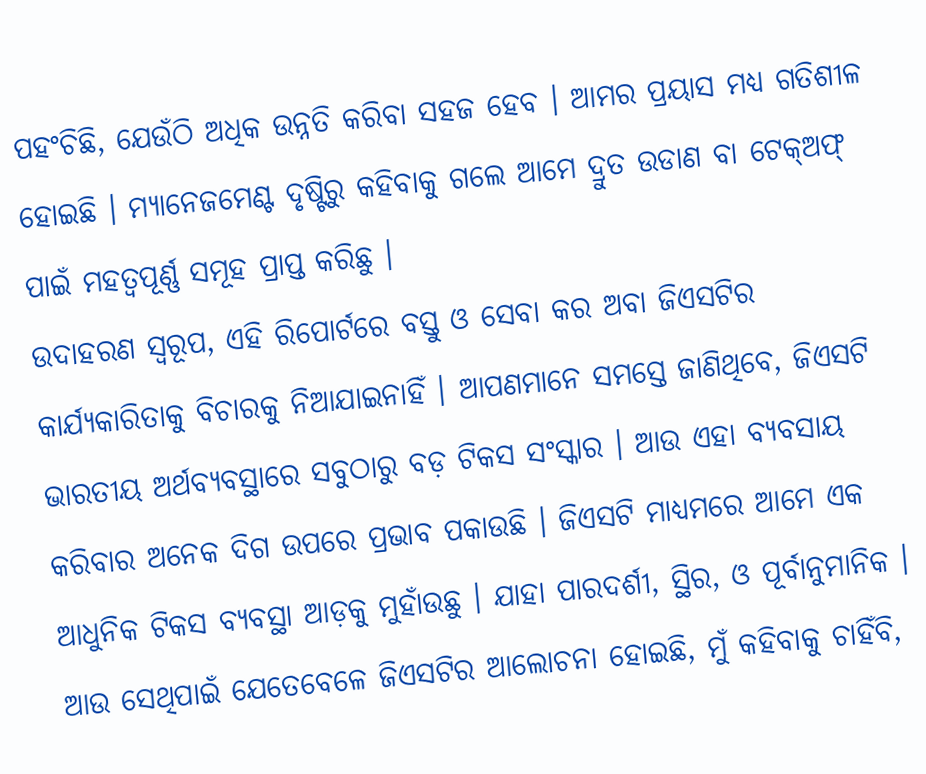ପହଂଚିଛି, ଯେଉଁଠି ଅଧିକ ଉନ୍ନତି କରିବା ସହଜ ହେବ । ଆମର ପ୍ରୟାସ ମଧ୍ୟ ଗତିଶୀଳ ହୋଇଛି । ମ୍ୟାନେଜମେଣ୍ଟ ଦୃଷ୍ଟିରୁ କହିବାକୁ ଗଲେ ଆମେ ଦ୍ରୁତ ଉଡାଣ ବା ଟେକ୍ଅଫ୍ ପାଇଁ ମହତ୍ୱପୂର୍ଣ୍ଣ ସମୂହ ପ୍ରାପ୍ତ କରିଛୁ ।
ଉଦାହରଣ ସ୍ୱରୂପ, ଏହି ରିପୋର୍ଟରେ ବସ୍ତୁ ଓ ସେବା କର ଅବା ଜିଏସଟିର କାର୍ଯ୍ୟକାରିତାକୁ ବିଚାରକୁ ନିଆଯାଇନାହିଁ । ଆପଣମାନେ ସମସ୍ତେ ଜାଣିଥିବେ, ଜିଏସଟି ଭାରତୀୟ ଅର୍ଥବ୍ୟବସ୍ଥାରେ ସବୁଠାରୁ ବଡ଼ ଟିକସ ସଂସ୍କାର । ଆଉ ଏହା ବ୍ୟବସାୟ କରିବାର ଅନେକ ଦିଗ ଉପରେ ପ୍ରଭାବ ପକାଉଛି । ଜିଏସଟି ମାଧ୍ୟମରେ ଆମେ ଏକ ଆଧୁନିକ ଟିକସ ବ୍ୟବସ୍ଥା ଆଡ଼କୁ ମୁହାଁଉଛୁ । ଯାହା ପାରଦର୍ଶୀ, ସ୍ଥିର, ଓ ପୂର୍ବାନୁମାନିକ ।
ଆଉ ସେଥିପାଇଁ ଯେତେବେଳେ ଜିଏସଟିର ଆଲୋଚନା ହୋଇଛି, ମୁଁ କହିବାକୁ ଚାହିଁବି,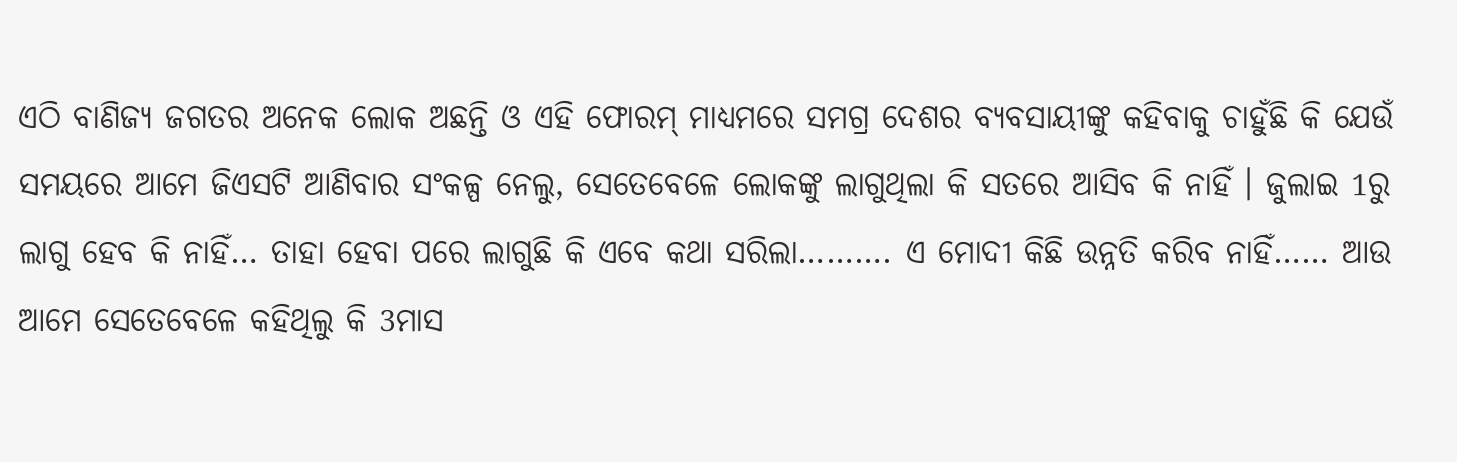ଏଠି ବାଣିଜ୍ୟ ଜଗତର ଅନେକ ଲୋକ ଅଛନ୍ତି ଓ ଏହି ଫୋରମ୍ ମାଧ୍ୟମରେ ସମଗ୍ର ଦେଶର ବ୍ୟବସାୟୀଙ୍କୁ କହିବାକୁ ଚାହୁଁଛି କି ଯେଉଁ ସମୟରେ ଆମେ ଜିଏସଟି ଆଣିବାର ସଂକଳ୍ପ ନେଲୁ, ସେତେବେଳେ ଲୋକଙ୍କୁ ଲାଗୁଥିଲା କି ସତରେ ଆସିବ କି ନାହିଁ । ଜୁଲାଇ 1ରୁ ଲାଗୁ ହେବ କି ନାହିଁ… ତାହା ହେବା ପରେ ଲାଗୁଛି କି ଏବେ କଥା ସରିଲା………. ଏ ମୋଦୀ କିଛି ଉନ୍ନତି କରିବ ନାହିଁ…… ଆଉ ଆମେ ସେତେବେଳେ କହିଥିଲୁ କି 3ମାସ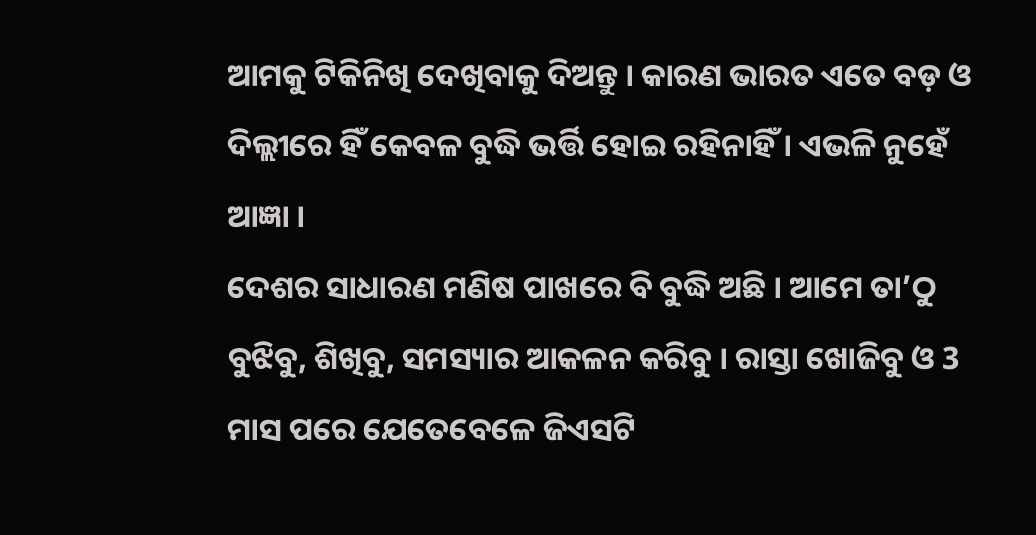ଆମକୁ ଟିକିନିଖି ଦେଖିବାକୁ ଦିଅନ୍ତୁ । କାରଣ ଭାରତ ଏତେ ବଡ଼ ଓ ଦିଲ୍ଲୀରେ ହିଁ କେବଳ ବୁଦ୍ଧି ଭର୍ତ୍ତି ହୋଇ ରହିନାହିଁ । ଏଭଳି ନୁହେଁ ଆଜ୍ଞା ।
ଦେଶର ସାଧାରଣ ମଣିଷ ପାଖରେ ବି ବୁଦ୍ଧି ଅଛି । ଆମେ ତା’ଠୁ ବୁଝିବୁ, ଶିଖିବୁ, ସମସ୍ୟାର ଆକଳନ କରିବୁ । ରାସ୍ତା ଖୋଜିବୁ ଓ 3 ମାସ ପରେ ଯେତେବେଳେ ଜିଏସଟି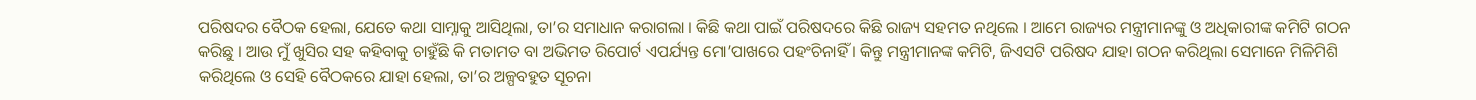ପରିଷଦର ବୈଠକ ହେଲା, ଯେତେ କଥା ସାମ୍ନାକୁ ଆସିଥିଲା, ତା’ର ସମାଧାନ କରାଗଲା । କିଛି କଥା ପାଇଁ ପରିଷଦରେ କିଛି ରାଜ୍ୟ ସହମତ ନଥିଲେ । ଆମେ ରାଜ୍ୟର ମନ୍ତ୍ରୀମାନଙ୍କୁ ଓ ଅଧିକାରୀଙ୍କ କମିଟି ଗଠନ କରିଛୁ । ଆଉ ମୁଁ ଖୁସିର ସହ କହିବାକୁ ଚାହୁଁଛି କି ମତାମତ ବା ଅଭିମତ ରିପୋର୍ଟ ଏପର୍ଯ୍ୟନ୍ତ ମୋ’ପାଖରେ ପହଂଚିନାହିଁ । କିନ୍ତୁ ମନ୍ତ୍ରୀମାନଙ୍କ କମିଟି, ଜିଏସଟି ପରିଷଦ ଯାହା ଗଠନ କରିଥିଲା ସେମାନେ ମିଳିମିଶି କରିଥିଲେ ଓ ସେହି ବୈଠକରେ ଯାହା ହେଲା, ତା’ର ଅଳ୍ପବହୁତ ସୂଚନା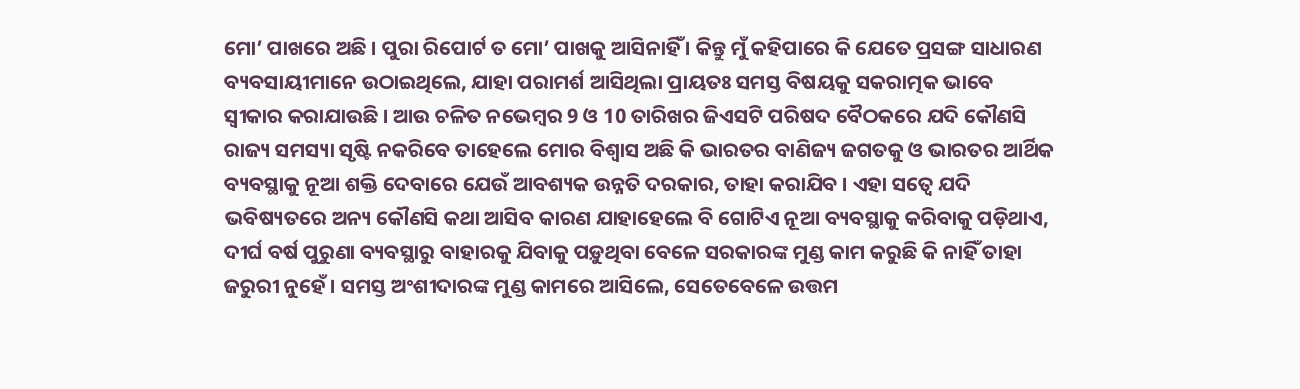ମୋ’ ପାଖରେ ଅଛି । ପୁରା ରିପୋର୍ଟ ତ ମୋ’ ପାଖକୁ ଆସିନାହିଁ । କିନ୍ତୁ ମୁଁ କହିପାରେ କି ଯେତେ ପ୍ରସଙ୍ଗ ସାଧାରଣ ବ୍ୟବସାୟୀମାନେ ଉଠାଇଥିଲେ, ଯାହା ପରାମର୍ଶ ଆସିଥିଲା ପ୍ରାୟତଃ ସମସ୍ତ ବିଷୟକୁ ସକରାତ୍ମକ ଭାବେ ସ୍ୱୀକାର କରାଯାଉଛି । ଆଉ ଚଳିତ ନଭେମ୍ବର 9 ଓ 10 ତାରିଖର ଜିଏସଟି ପରିଷଦ ବୈଠକରେ ଯଦି କୌଣସି ରାଜ୍ୟ ସମସ୍ୟା ସୃଷ୍ଟି ନକରିବେ ତାହେଲେ ମୋର ବିଶ୍ୱାସ ଅଛି କି ଭାରତର ବାଣିଜ୍ୟ ଜଗତକୁ ଓ ଭାରତର ଆର୍ଥିକ ବ୍ୟବସ୍ଥାକୁ ନୂଆ ଶକ୍ତି ଦେବାରେ ଯେଉଁ ଆବଶ୍ୟକ ଉନ୍ନତି ଦରକାର, ତାହା କରାଯିବ । ଏହା ସତ୍ୱେ ଯଦି ଭବିଷ୍ୟତରେ ଅନ୍ୟ କୌଣସି କଥା ଆସିବ କାରଣ ଯାହାହେଲେ ବି ଗୋଟିଏ ନୂଆ ବ୍ୟବସ୍ଥାକୁ କରିବାକୁ ପଡ଼ିଥାଏ, ଦୀର୍ଘ ବର୍ଷ ପୁରୁଣା ବ୍ୟବସ୍ଥାରୁ ବାହାରକୁ ଯିବାକୁ ପଡ଼ୁଥିବା ବେଳେ ସରକାରଙ୍କ ମୁଣ୍ଡ କାମ କରୁଛି କି ନାହିଁ ତାହା ଜରୁରୀ ନୁହେଁ । ସମସ୍ତ ଅଂଶୀଦାରଙ୍କ ମୁଣ୍ଡ କାମରେ ଆସିଲେ, ସେତେବେଳେ ଉତ୍ତମ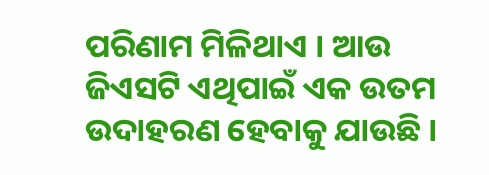ପରିଣାମ ମିଳିଥାଏ । ଆଉ ଜିଏସଟି ଏଥିପାଇଁ ଏକ ଉତମ ଉଦାହରଣ ହେବାକୁ ଯାଉଛି ।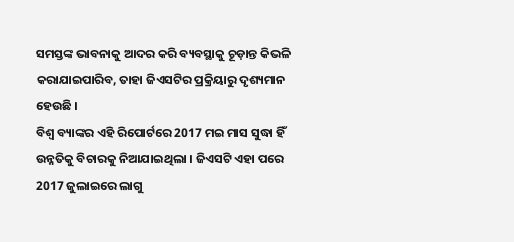ସମସ୍ତଙ୍କ ଭାବନାକୁ ଆଦର କରି ବ୍ୟବସ୍ଥାକୁ ଚୂଡ଼ାନ୍ତ କିଭଳି କରାଯାଇପାରିବ, ତାହା ଜିଏସଟିର ପ୍ରକ୍ରିୟାରୁ ଦୃଶ୍ୟମାନ ହେଉଛି ।
ବିଶ୍ୱ ବ୍ୟାଙ୍କର ଏହି ରିପୋର୍ଟରେ 2017 ମଇ ମାସ ସୁଦ୍ଧା ହିଁ ଉନ୍ନତିକୁ ବିଚାରକୁ ନିଆଯାଇଥିଲା । ଜିଏସଟି ଏହା ପରେ 2017 ଜୁଲାଇରେ ଲାଗୁ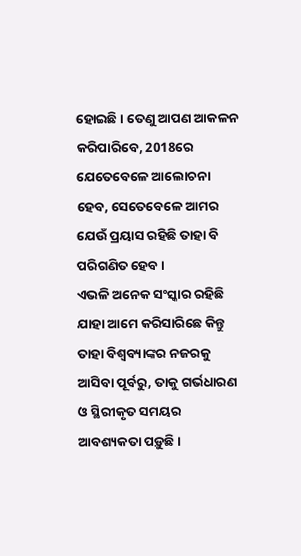ହୋଇଛି । ତେଣୁ ଆପଣ ଆକଳନ କରିପାରିବେ, 2018ରେ ଯେତେବେଳେ ଆଲୋଚନା ହେବ, ସେତେବେଳେ ଆମର ଯେଉଁ ପ୍ରୟାସ ରହିଛି ତାହା ବି ପରିଗଣିତ ହେବ ।
ଏଭଳି ଅନେକ ସଂସ୍କାର ରହିଛି ଯାହା ଆମେ କରିସାରିଛେ କିନ୍ତୁ ତାହା ବିଶ୍ୱବ୍ୟାଙ୍କର ନଜରକୁ ଆସିବା ପୂର୍ବରୁ, ତାକୁ ଗର୍ଭଧାରଣ ଓ ସ୍ଥିରୀକୃତ ସମୟର ଆବଶ୍ୟକତା ପଡ଼ୁଛି ।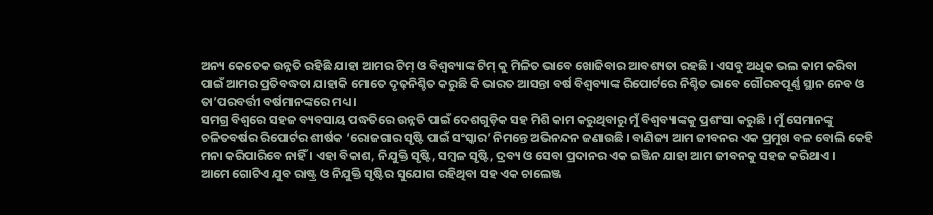ଅନ୍ୟ କେତେକ ଉନ୍ନତି ରହିଛି ଯାହା ଆମର ଟିମ୍ ଓ ବିଶ୍ୱବ୍ୟାଙ୍କ ଟିମ୍ କୁ ମିଳିତ ଭାବେ ଖୋଜିବାର ଆବଶ୍ୟତା ରହଛି । ଏସବୁ ଅଧିକ ଭଲ କାମ କରିବା ପାଇଁ ଆମର ପ୍ରତିବଦ୍ଧତା ଯାହାକି ମୋତେ ଦୃଢ଼ନିଶ୍ଚିତ କରୁଛି କି ଭାରତ ଆସନ୍ତା ବର୍ଷ ବିଶ୍ୱବ୍ୟାଙ୍କ ରିପୋର୍ଟରେ ନିଶ୍ଚିତ ଭାବେ ଗୌରବପୂର୍ଣ୍ଣ ସ୍ଥାନ ନେବ ଓ ତା’ପରବର୍ତ୍ତୀ ବର୍ଷମାନଙ୍କରେ ମଧ୍ୟ ।
ସମଗ୍ର ବିଶ୍ୱରେ ସହଜ ବ୍ୟବସାୟ ପଦ୍ଧତିରେ ଉନ୍ନତି ପାଇଁ ଦେଶଗୁଡ଼ିକ ସହ ମିଶି କାମ କରୁଥିବାରୁ ମୁଁ ବିଶ୍ୱବ୍ୟାଙ୍କକୁ ପ୍ରଶଂସା କରୁଛି । ମୁଁ ସେମାନଙ୍କୁ ଚଳିତବର୍ଷର ରିପୋର୍ଟର ଶୀର୍ଷକ ‘ରୋଜଗାର ସୃଷ୍ଟି ପାଇଁ ସଂସ୍କାର’ ନିମନ୍ତେ ଅଭିନନ୍ଦନ ଜଣାଉଛି । ବାଣିଜ୍ୟ ଆମ ଜୀବନର ଏକ ପ୍ରମୁଖ ବଳ ବୋଲି କେହି ମନା କରିପାରିବେ ନାହିଁ । ଏହା ବିକାଶ, ନିଯୁକ୍ତି ସୃଷ୍ଟି, ସମ୍ବଳ ସୃଷ୍ଟି, ଦ୍ରବ୍ୟ ଓ ସେବା ପ୍ରଦାନର ଏକ ଇଞ୍ଜିନ ଯାହା ଆମ ଜୀବନକୁ ସହଜ କରିଥାଏ ।
ଆମେ ଗୋଟିଏ ଯୁବ ରାଷ୍ଟ୍ର ଓ ନିଯୁକ୍ତି ସୃଷ୍ଟିର ସୁଯୋଗ ରହିଥିବା ସହ ଏକ ଚାଲେଞ୍ଜ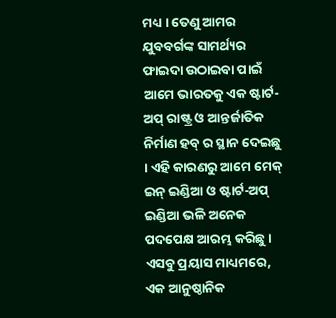ମଧ୍ୟ । ତେଣୁ ଆମର ଯୁବବର୍ଗଙ୍କ ସାମର୍ଥ୍ୟର ଫାଇଦା ଉଠାଇବା ପାଇଁ ଆମେ ଭାରତକୁ ଏକ ଷ୍ଟାର୍ଟ-ଅପ୍ ରାଷ୍ଟ୍ର ଓ ଆନ୍ତର୍ଜାତିକ ନିର୍ମାଣ ହବ୍ ର ସ୍ଥାନ ଦେଇଛୁ । ଏହି କାରଣରୁ ଆମେ ମେକ୍ ଇନ୍ ଇଣ୍ଡିଆ ଓ ଷ୍ଟାର୍ଟ-ଅପ୍ ଇଣ୍ଡିଆ ଭଳି ଅନେକ ପଦପେକ୍ଷ ଆରମ୍ଭ କରିଛୁ ।
ଏସବୁ ପ୍ରୟାସ ମାଧ୍ୟମରେ, ଏକ ଆନୁଷ୍ଠାନିକ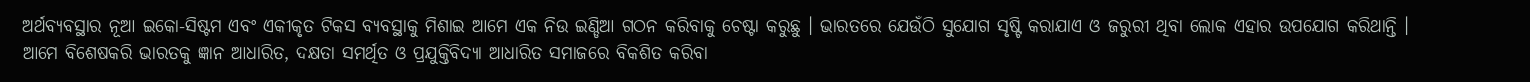ଅର୍ଥବ୍ୟବସ୍ଥାର ନୂଆ ଇକୋ-ସିଷ୍ଟମ ଏବଂ ଏକୀକୃତ ଟିକସ ବ୍ୟବସ୍ଥାକୁ ମିଶାଇ ଆମେ ଏକ ନିଉ ଇଣ୍ଡିଆ ଗଠନ କରିବାକୁ ଚେଷ୍ଟା କରୁଛୁ । ଭାରତରେ ଯେଉଁଠି ସୁଯୋଗ ସୃଷ୍ଟି କରାଯାଏ ଓ ଜରୁରୀ ଥିବା ଲୋକ ଏହାର ଉପଯୋଗ କରିଥାନ୍ତି । ଆମେ ବିଶେଷକରି ଭାରତକୁ ଜ୍ଞାନ ଆଧାରିତ, ଦକ୍ଷତା ସମର୍ଥିତ ଓ ପ୍ରଯୁକ୍ତିବିଦ୍ୟା ଆଧାରିତ ସମାଜରେ ବିକଶିତ କରିବା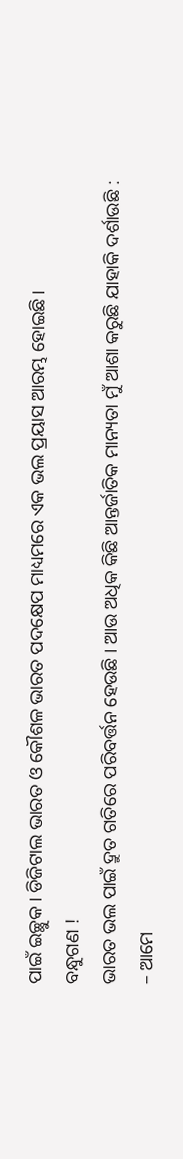ପାଇଁ ଇଚ୍ଛୁକ । ଡିଜିଟାଲ ଭାରତ ଓ କୌଶଳ ଭାରତ ପଦକ୍ଷେପ ମାଧ୍ୟମରେ ଏକ ଭଲ ପ୍ରୟାସ ଆରମ୍ଭ ହୋଇଛି ।
ବନ୍ଧୁଗଣ !
ଭାରତ ଭଲ ପାଇଁ ଦ୍ରୁତ ଗତିରେ ପରିବର୍ତ୍ତନ ହେଉଛି । ଆଉ ଅଧିକ କିଛି ଆନ୍ତର୍ଜାତିକ ମାନ୍ୟତା ମୁଁ ଆଶା କରୁଛି ଯାହାକି ଦର୍ଶାଉଛି :
– ଆମେ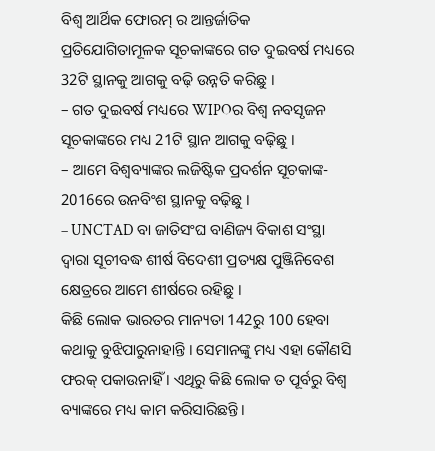ବିଶ୍ୱ ଆର୍ଥିକ ଫୋରମ୍ ର ଆନ୍ତର୍ଜାତିକ ପ୍ରତିଯୋଗିତାମୂଳକ ସୂଚକାଙ୍କରେ ଗତ ଦୁଇବର୍ଷ ମଧ୍ୟରେ 32ଟି ସ୍ଥାନକୁ ଆଗକୁ ବଢ଼ି ଉନ୍ନତି କରିଛୁ ।
– ଗତ ଦୁଇବର୍ଷ ମଧ୍ୟରେ WIPOର ବିଶ୍ଵ ନବସୃଜନ ସୂଚକାଙ୍କରେ ମଧ୍ୟ 21ଟି ସ୍ଥାନ ଆଗକୁ ବଢ଼ିଛୁ ।
– ଆମେ ବିଶ୍ୱବ୍ୟାଙ୍କର ଲଜିଷ୍ଟିକ ପ୍ରଦର୍ଶନ ସୂଚକାଙ୍କ- 2016ରେ ଉନବିଂଶ ସ୍ଥାନକୁ ବଢ଼ିଛୁ ।
– UNCTAD ବା ଜାତିସଂଘ ବାଣିଜ୍ୟ ବିକାଶ ସଂସ୍ଥା ଦ୍ୱାରା ସୂଚୀବଦ୍ଧ ଶୀର୍ଷ ବିଦେଶୀ ପ୍ରତ୍ୟକ୍ଷ ପୁଞ୍ଜିନିବେଶ କ୍ଷେତ୍ରରେ ଆମେ ଶୀର୍ଷରେ ରହିଛୁ ।
କିଛି ଲୋକ ଭାରତର ମାନ୍ୟତା 142ରୁ 100 ହେବା କଥାକୁ ବୁଝିପାରୁନାହାନ୍ତି । ସେମାନଙ୍କୁ ମଧ୍ୟ ଏହା କୌଣସି ଫରକ୍ ପକାଉନାହିଁ । ଏଥିରୁ କିଛି ଲୋକ ତ ପୂର୍ବରୁ ବିଶ୍ୱ ବ୍ୟାଙ୍କରେ ମଧ୍ୟ କାମ କରିସାରିଛନ୍ତି ।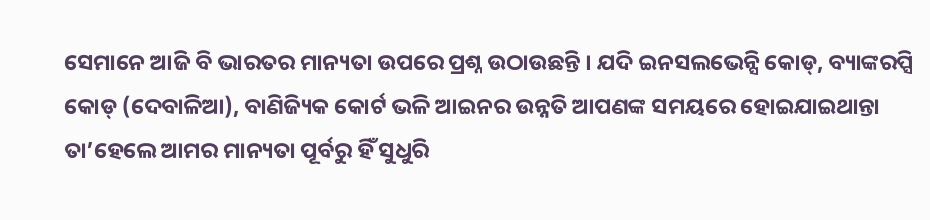ସେମାନେ ଆଜି ବି ଭାରତର ମାନ୍ୟତା ଉପରେ ପ୍ରଶ୍ନ ଉଠାଉଛନ୍ତି । ଯଦି ଇନସଲଭେନ୍ସି କୋଡ୍, ବ୍ୟାଙ୍କରପ୍ସି କୋଡ୍ (ଦେବାଳିଆ), ବାଣିଜ୍ୟିକ କୋର୍ଟ ଭଳି ଆଇନର ଉନ୍ନତି ଆପଣଙ୍କ ସମୟରେ ହୋଇଯାଇଥାନ୍ତା ତା’ହେଲେ ଆମର ମାନ୍ୟତା ପୂର୍ବରୁ ହିଁ ସୁଧୁରି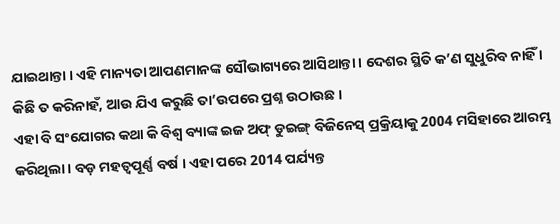ଯାଇଥାନ୍ତା । ଏହି ମାନ୍ୟତା ଆପଣମାନଙ୍କ ସୌଭାଗ୍ୟରେ ଆସିଥାନ୍ତା । ଦେଶର ସ୍ଥିତି କ’ଣ ସୁଧୁରିବ ନାହିଁ । କିଛି ତ କରିନାହଁ, ଆଉ ଯିଏ କରୁଛି ତା’ଉପରେ ପ୍ରଶ୍ନ ଉଠାଉଛ ।
ଏହା ବି ସଂଯୋଗର କଥା କି ବିଶ୍ୱ ବ୍ୟାଙ୍କ ଇଜ ଅଫ୍ ଡୁଇଙ୍ଗ୍ ବିଜିନେସ୍ ପ୍ରକ୍ରିୟାକୁ 2004 ମସିହାରେ ଆରମ୍ଭ କରିଥିଲା । ବଡ଼ ମହତ୍ୱପୂର୍ଣ୍ଣ ବର୍ଷ । ଏହା ପରେ 2014 ପର୍ଯ୍ୟନ୍ତ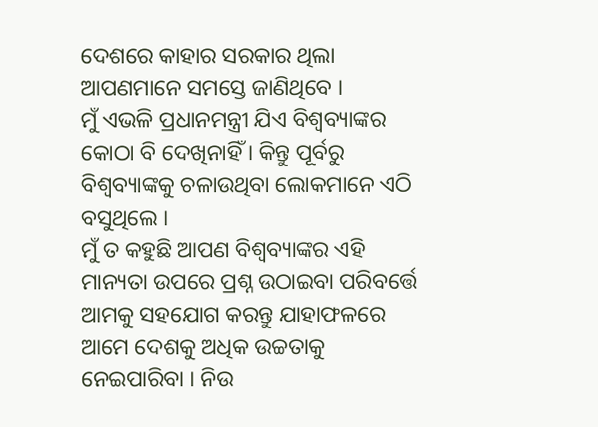ଦେଶରେ କାହାର ସରକାର ଥିଲା ଆପଣମାନେ ସମସ୍ତେ ଜାଣିଥିବେ ।
ମୁଁ ଏଭଳି ପ୍ରଧାନମନ୍ତ୍ରୀ ଯିଏ ବିଶ୍ୱବ୍ୟାଙ୍କର କୋଠା ବି ଦେଖିନାହିଁ । କିନ୍ତୁ ପୂର୍ବରୁ ବିଶ୍ୱବ୍ୟାଙ୍କକୁ ଚଳାଉଥିବା ଲୋକମାନେ ଏଠି ବସୁଥିଲେ ।
ମୁଁ ତ କହୁଛି ଆପଣ ବିଶ୍ୱବ୍ୟାଙ୍କର ଏହି ମାନ୍ୟତା ଉପରେ ପ୍ରଶ୍ନ ଉଠାଇବା ପରିବର୍ତ୍ତେ ଆମକୁ ସହଯୋଗ କରନ୍ତୁ ଯାହାଫଳରେ ଆମେ ଦେଶକୁ ଅଧିକ ଉଚ୍ଚତାକୁ ନେଇପାରିବା । ନିଉ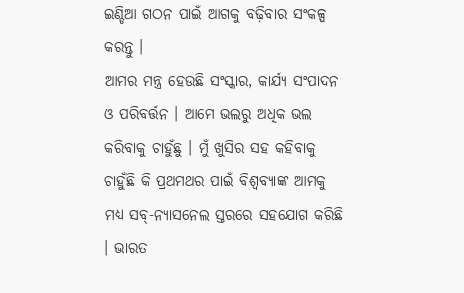ଇଣ୍ଡିଆ ଗଠନ ପାଇଁ ଆଗକୁ ବଢ଼ିବାର ସଂକଳ୍ପ କରନ୍ତୁ ।
ଆମର ମନ୍ତ୍ର ହେଉଛି ସଂସ୍କାର, କାର୍ଯ୍ୟ ସଂପାଦନ ଓ ପରିବର୍ତ୍ତନ । ଆମେ ଭଲରୁ ଅଧିକ ଭଲ କରିବାକୁ ଚାହୁଁଛୁ । ମୁଁ ଖୁସିର ସହ କହିବାକୁ ଚାହୁଁଛି କି ପ୍ରଥମଥର ପାଇଁ ବିଶ୍ୱବ୍ୟାଙ୍କ ଆମକୁ ମଧ୍ୟ ସବ୍-ନ୍ୟାସନେଲ ସ୍ତରରେ ସହଯୋଗ କରିଛି । ଭାରତ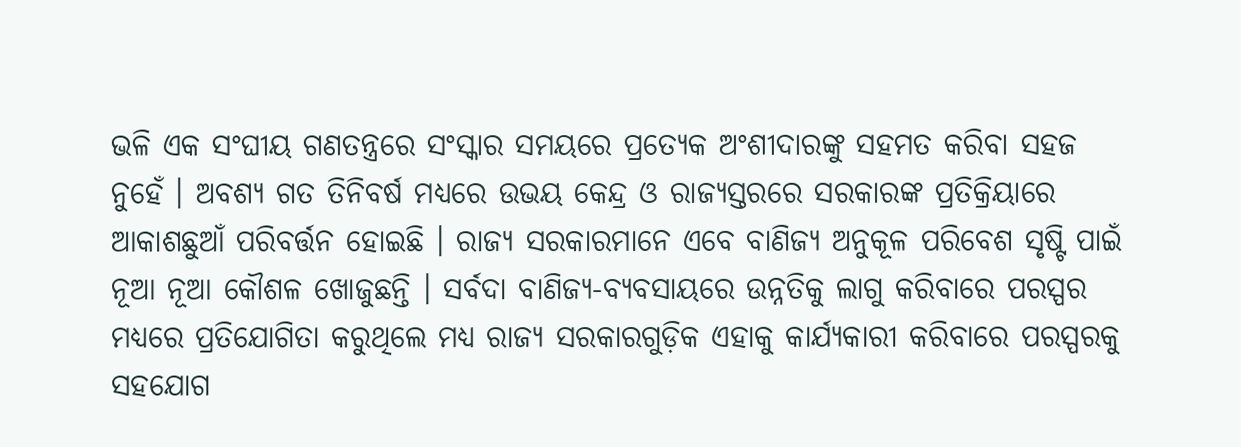ଭଳି ଏକ ସଂଘୀୟ ଗଣତନ୍ତ୍ରରେ ସଂସ୍କାର ସମୟରେ ପ୍ରତ୍ୟେକ ଅଂଶୀଦାରଙ୍କୁ ସହମତ କରିବା ସହଜ ନୁହେଁ । ଅବଶ୍ୟ ଗତ ତିନିବର୍ଷ ମଧ୍ୟରେ ଉଭୟ କେନ୍ଦ୍ର ଓ ରାଜ୍ୟସ୍ତରରେ ସରକାରଙ୍କ ପ୍ରତିକ୍ରିୟାରେ ଆକାଶଛୁଆଁ ପରିବର୍ତ୍ତନ ହୋଇଛି । ରାଜ୍ୟ ସରକାରମାନେ ଏବେ ବାଣିଜ୍ୟ ଅନୁକୂଳ ପରିବେଶ ସୃଷ୍ଟି ପାଇଁ ନୂଆ ନୂଆ କୌଶଳ ଖୋଜୁଛନ୍ତି । ସର୍ବଦା ବାଣିଜ୍ୟ-ବ୍ୟବସାୟରେ ଉନ୍ନତିକୁ ଲାଗୁ କରିବାରେ ପରସ୍ପର ମଧ୍ୟରେ ପ୍ରତିଯୋଗିତା କରୁଥିଲେ ମଧ୍ୟ ରାଜ୍ୟ ସରକାରଗୁଡ଼ିକ ଏହାକୁ କାର୍ଯ୍ୟକାରୀ କରିବାରେ ପରସ୍ପରକୁ ସହଯୋଗ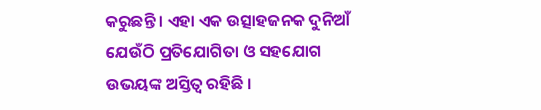କରୁଛନ୍ତି । ଏହା ଏକ ଉତ୍ସାହଜନକ ଦୁନିଆଁ ଯେଉଁଠି ପ୍ରତିଯୋଗିତା ଓ ସହଯୋଗ ଉଭୟଙ୍କ ଅସ୍ତିତ୍ୱ ରହିଛି ।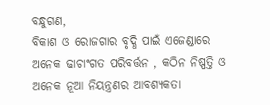ବନ୍ଧୁଗଣ,
ବିକାଶ ଓ ରୋଜଗାର ବୃଦ୍ଧି ପାଇଁ ଏଜେଣ୍ଡାରେ ଅନେକ ଢାଚାଂଗତ ପରିବର୍ତ୍ତନ , କଠିନ ନିଷ୍ପତ୍ତି ଓ ଅନେକ ନୂଆ ନିୟନ୍ତ୍ରଣର ଆବଶ୍ୟକତା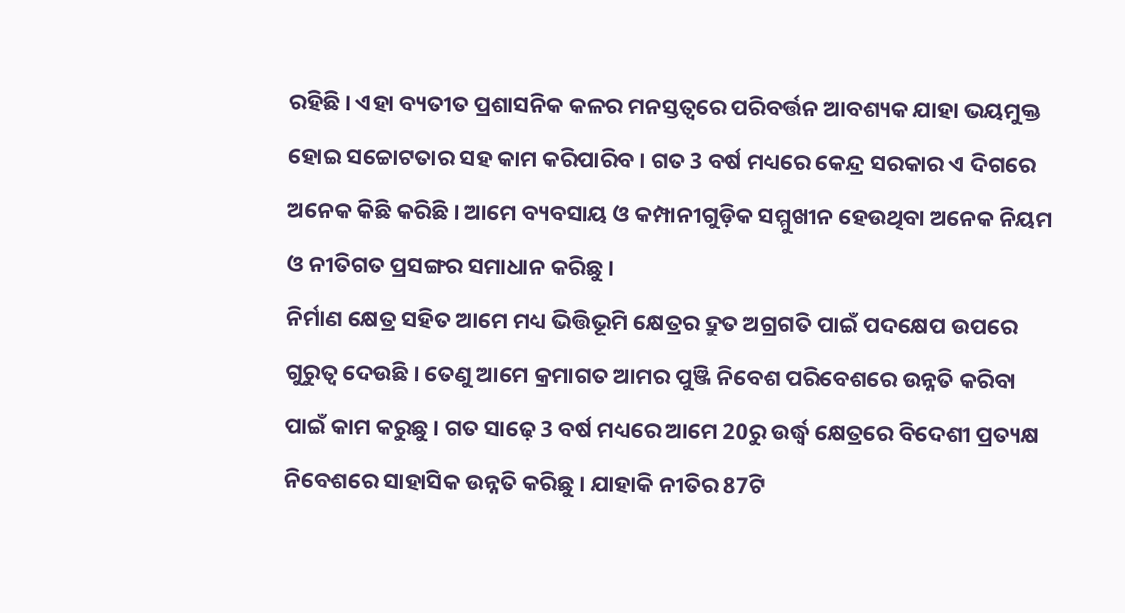ରହିଛି । ଏହା ବ୍ୟତୀତ ପ୍ରଶାସନିକ କଳର ମନସ୍ତତ୍ୱରେ ପରିବର୍ତ୍ତନ ଆବଶ୍ୟକ ଯାହା ଭୟମୁକ୍ତ ହୋଇ ସଚ୍ଚୋଟତାର ସହ କାମ କରିପାରିବ । ଗତ 3 ବର୍ଷ ମଧ୍ୟରେ କେନ୍ଦ୍ର ସରକାର ଏ ଦିଗରେ ଅନେକ କିଛି କରିଛି । ଆମେ ବ୍ୟବସାୟ ଓ କମ୍ପାନୀଗୁଡ଼ିକ ସମ୍ମୁଖୀନ ହେଉଥିବା ଅନେକ ନିୟମ ଓ ନୀତିଗତ ପ୍ରସଙ୍ଗର ସମାଧାନ କରିଛୁ ।
ନିର୍ମାଣ କ୍ଷେତ୍ର ସହିତ ଆମେ ମଧ୍ୟ ଭିତ୍ତିଭୂମି କ୍ଷେତ୍ରର ଦ୍ରୁତ ଅଗ୍ରଗତି ପାଇଁ ପଦକ୍ଷେପ ଉପରେ ଗୁରୁତ୍ୱ ଦେଉଛି । ତେଣୁ ଆମେ କ୍ରମାଗତ ଆମର ପୁଞ୍ଜି ନିବେଶ ପରିବେଶରେ ଉନ୍ନତି କରିବା ପାଇଁ କାମ କରୁଛୁ । ଗତ ସାଢ଼େ 3 ବର୍ଷ ମଧ୍ୟରେ ଆମେ 20ରୁ ଉର୍ଦ୍ଧ୍ଵ କ୍ଷେତ୍ରରେ ବିଦେଶୀ ପ୍ରତ୍ୟକ୍ଷ ନିବେଶରେ ସାହାସିକ ଉନ୍ନତି କରିଛୁ । ଯାହାକି ନୀତିର 87ଟି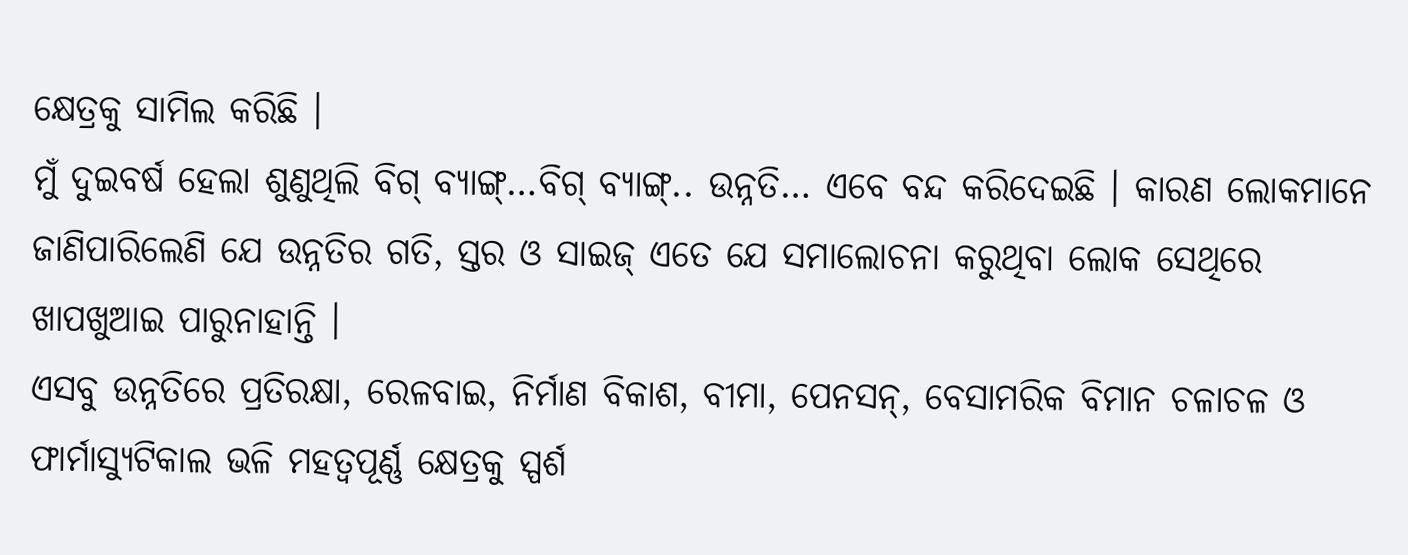କ୍ଷେତ୍ରକୁ ସାମିଲ କରିଛି ।
ମୁଁ ଦୁଇବର୍ଷ ହେଲା ଶୁଣୁଥିଲି ବିଗ୍ ବ୍ୟାଙ୍ଗ୍…ବିଗ୍ ବ୍ୟାଙ୍ଗ୍.. ଉନ୍ନତି… ଏବେ ବନ୍ଦ କରିଦେଇଛି । କାରଣ ଲୋକମାନେ ଜାଣିପାରିଲେଣି ଯେ ଉନ୍ନତିର ଗତି, ସ୍ତର ଓ ସାଇଜ୍ ଏତେ ଯେ ସମାଲୋଚନା କରୁଥିବା ଲୋକ ସେଥିରେ ଖାପଖୁଆଇ ପାରୁନାହାନ୍ତି ।
ଏସବୁ ଉନ୍ନତିରେ ପ୍ରତିରକ୍ଷା, ରେଳବାଇ, ନିର୍ମାଣ ବିକାଶ, ବୀମା, ପେନସନ୍, ବେସାମରିକ ବିମାନ ଚଳାଚଳ ଓ ଫାର୍ମାସ୍ୟୁଟିକାଲ ଭଳି ମହତ୍ୱପୂର୍ଣ୍ଣ କ୍ଷେତ୍ରକୁ ସ୍ପର୍ଶ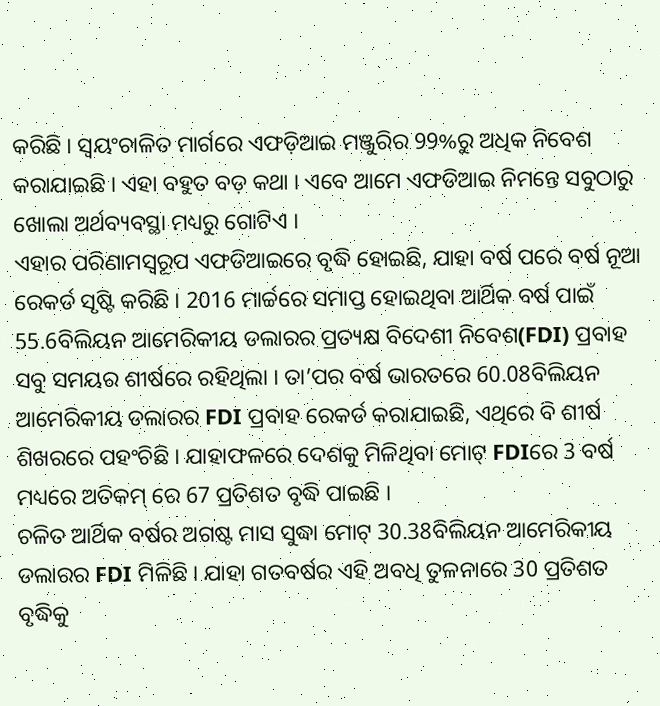କରିଛି । ସ୍ୱୟଂଚାଳିତ ମାର୍ଗରେ ଏଫଡ଼ିଆଇ ମଞ୍ଜୁରିର 99%ରୁ ଅଧିକ ନିବେଶ କରାଯାଇଛି । ଏହା ବହୁତ ବଡ଼ କଥା । ଏବେ ଆମେ ଏଫଡିଆଇ ନିମନ୍ତେ ସବୁଠାରୁ ଖୋଲା ଅର୍ଥବ୍ୟବସ୍ଥା ମଧ୍ୟରୁ ଗୋଟିଏ ।
ଏହାର ପରିଣାମସ୍ୱରୂପ ଏଫଡିଆଇରେ ବୃଦ୍ଧି ହୋଇଛି, ଯାହା ବର୍ଷ ପରେ ବର୍ଷ ନୂଆ ରେକର୍ଡ ସୃଷ୍ଟି କରିଛି । 2016 ମାର୍ଚ୍ଚରେ ସମାପ୍ତ ହୋଇଥିବା ଆର୍ଥିକ ବର୍ଷ ପାଇଁ 55.6ବିଲିୟନ ଆମେରିକୀୟ ଡଲାରର ପ୍ରତ୍ୟକ୍ଷ ବିଦେଶୀ ନିବେଶ(FDI) ପ୍ରବାହ ସବୁ ସମୟର ଶୀର୍ଷରେ ରହିଥିଲା । ତା’ପର ବର୍ଷ ଭାରତରେ 60.08ବିଲିୟନ ଆମେରିକୀୟ ଡଲାରର FDI ପ୍ରବାହ ରେକର୍ଡ କରାଯାଇଛି, ଏଥିରେ ବି ଶୀର୍ଷ ଶିଖରରେ ପହଂଚିଛି । ଯାହାଫଳରେ ଦେଶକୁ ମିଳିଥିବା ମୋଟ୍ FDIରେ 3 ବର୍ଷ ମଧ୍ୟରେ ଅତିକମ୍ ରେ 67 ପ୍ରତିଶତ ବୃଦ୍ଧି ପାଇଛି ।
ଚଳିତ ଆର୍ଥିକ ବର୍ଷର ଅଗଷ୍ଟ ମାସ ସୁଦ୍ଧା ମୋଟ୍ 30.38ବିଲିୟନ ଆମେରିକୀୟ ଡଲାରର FDI ମିଳିଛି । ଯାହା ଗତବର୍ଷର ଏହି ଅବଧି ତୁଳନାରେ 30 ପ୍ରତିଶତ ବୃଦ୍ଧିକୁ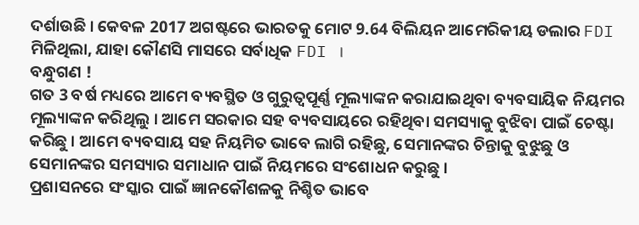ଦର୍ଶାଉଛି । କେବଳ 2017 ଅଗଷ୍ଟରେ ଭାରତକୁ ମୋଟ 9.64 ବିଲିୟନ ଆମେରିକୀୟ ଡଲାର FDI ମିଳିଥିଲା, ଯାହା କୌଣସି ମାସରେ ସର୍ବାଧିକ FDI ।
ବନ୍ଧୁଗଣ !
ଗତ 3 ବର୍ଷ ମଧ୍ୟରେ ଆମେ ବ୍ୟବସ୍ଥିତ ଓ ଗୁରୁତ୍ୱପୂର୍ଣ୍ଣ ମୂଲ୍ୟାଙ୍କନ କରାଯାଇଥିବା ବ୍ୟବସାୟିକ ନିୟମର ମୂଲ୍ୟାଙ୍କନ କରିଥିଲୁ । ଆମେ ସରକାର ସହ ବ୍ୟବସାୟରେ ରହିଥିବା ସମସ୍ୟାକୁ ବୁଝିବା ପାଇଁ ଚେଷ୍ଟା କରିଛୁ । ଆମେ ବ୍ୟବସାୟ ସହ ନିୟମିତ ଭାବେ ଲାଗି ରହିଛୁ, ସେମାନଙ୍କର ଚିନ୍ତାକୁ ବୁଝୁଛୁ ଓ ସେମାନଙ୍କର ସମସ୍ୟାର ସମାଧାନ ପାଇଁ ନିୟମରେ ସଂଶୋଧନ କରୁଛୁ ।
ପ୍ରଶାସନରେ ସଂସ୍କାର ପାଇଁ ଜ୍ଞାନକୌଶଳକୁ ନିଶ୍ଚିତ ଭାବେ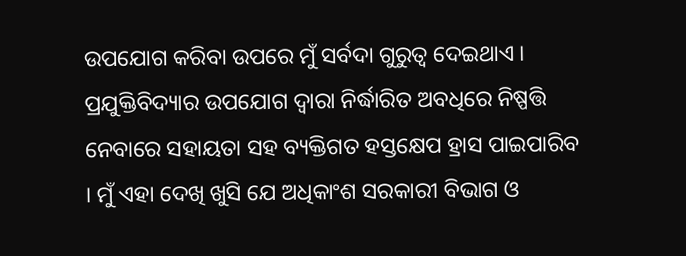ଉପଯୋଗ କରିବା ଉପରେ ମୁଁ ସର୍ବଦା ଗୁରୁତ୍ୱ ଦେଇଥାଏ । ପ୍ରଯୁକ୍ତିବିଦ୍ୟାର ଉପଯୋଗ ଦ୍ୱାରା ନିର୍ଦ୍ଧାରିତ ଅବଧିରେ ନିଷ୍ପତ୍ତି ନେବାରେ ସହାୟତା ସହ ବ୍ୟକ୍ତିଗତ ହସ୍ତକ୍ଷେପ ହ୍ରାସ ପାଇପାରିବ । ମୁଁ ଏହା ଦେଖି ଖୁସି ଯେ ଅଧିକାଂଶ ସରକାରୀ ବିଭାଗ ଓ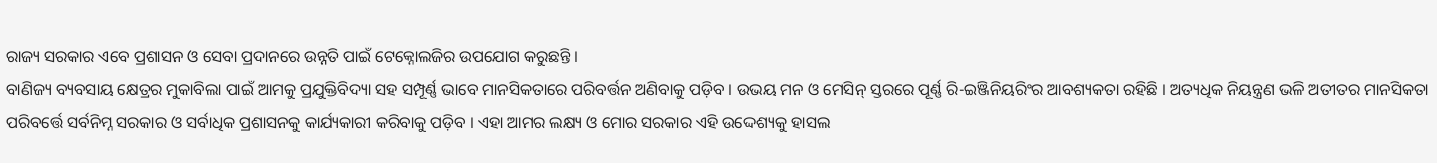ରାଜ୍ୟ ସରକାର ଏବେ ପ୍ରଶାସନ ଓ ସେବା ପ୍ରଦାନରେ ଉନ୍ନତି ପାଇଁ ଟେକ୍ନୋଲଜିର ଉପଯୋଗ କରୁଛନ୍ତି ।
ବାଣିଜ୍ୟ ବ୍ୟବସାୟ କ୍ଷେତ୍ରର ମୁକାବିଲା ପାଇଁ ଆମକୁ ପ୍ରଯୁକ୍ତିବିଦ୍ୟା ସହ ସମ୍ପୂର୍ଣ୍ଣ ଭାବେ ମାନସିକତାରେ ପରିବର୍ତ୍ତନ ଅଣିବାକୁ ପଡ଼ିବ । ଉଭୟ ମନ ଓ ମେସିନ୍ ସ୍ତରରେ ପୂର୍ଣ୍ଣ ରି-ଇଞ୍ଜିନିୟରିଂର ଆବଶ୍ୟକତା ରହିଛି । ଅତ୍ୟଧିକ ନିୟନ୍ତ୍ରଣ ଭଳି ଅତୀତର ମାନସିକତା ପରିବର୍ତ୍ତେ ସର୍ବନିମ୍ନ ସରକାର ଓ ସର୍ବାଧିକ ପ୍ରଶାସନକୁ କାର୍ଯ୍ୟକାରୀ କରିବାକୁ ପଡ଼ିବ । ଏହା ଆମର ଲକ୍ଷ୍ୟ ଓ ମୋର ସରକାର ଏହି ଉଦ୍ଦେଶ୍ୟକୁ ହାସଲ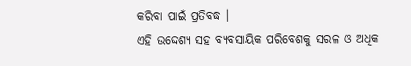କରିବା ପାଇଁ ପ୍ରତିବଦ୍ଧ ।
ଏହି ଉଦ୍ଦେଶ୍ୟ ସହ ବ୍ୟବସାୟିକ ପରିବେଶକୁ ସରଳ ଓ ଅଧିକ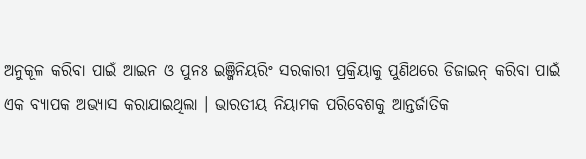ଅନୁକୂଳ କରିବା ପାଇଁ ଆଇନ ଓ ପୁନଃ ଇଞ୍ଜିନିୟରିଂ ସରକାରୀ ପ୍ରକ୍ରିୟାକୁ ପୁଣିଥରେ ଡିଜାଇନ୍ କରିବା ପାଇଁ ଏକ ବ୍ୟାପକ ଅଭ୍ୟାସ କରାଯାଇଥିଲା । ଭାରତୀୟ ନିୟାମକ ପରିବେଶକୁ ଆନ୍ତର୍ଜାତିକ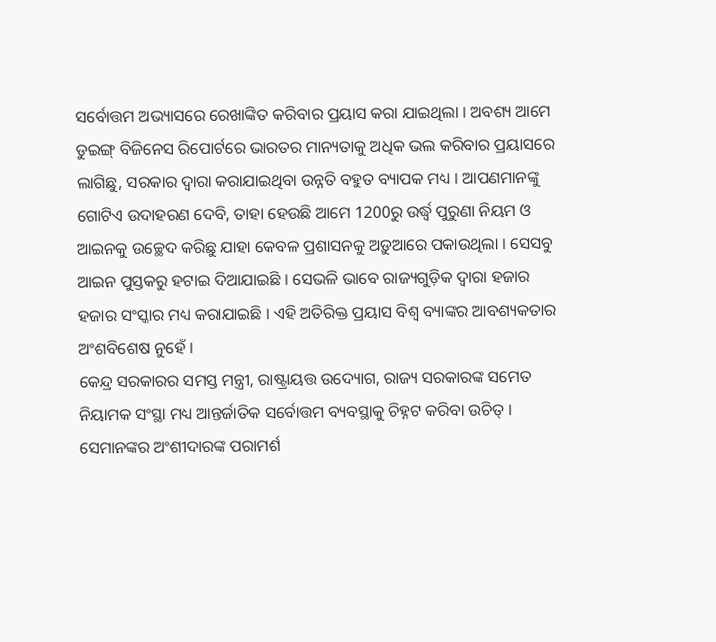ସର୍ବୋତ୍ତମ ଅଭ୍ୟାସରେ ରେଖାଙ୍କିତ କରିବାର ପ୍ରୟାସ କରା ଯାଇଥିଲା । ଅବଶ୍ୟ ଆମେ ଡୁଇଙ୍ଗ୍ ବିଜିନେସ ରିପୋର୍ଟରେ ଭାରତର ମାନ୍ୟତାକୁ ଅଧିକ ଭଲ କରିବାର ପ୍ରୟାସରେ ଲାଗିଛୁ, ସରକାର ଦ୍ୱାରା କରାଯାଇଥିବା ଉନ୍ନତି ବହୁତ ବ୍ୟାପକ ମଧ୍ୟ । ଆପଣମାନଙ୍କୁ ଗୋଟିଏ ଉଦାହରଣ ଦେବି, ତାହା ହେଉଛି ଆମେ 1200ରୁ ଉର୍ଦ୍ଧ୍ଵ ପୁରୁଣା ନିୟମ ଓ ଆଇନକୁ ଉଚ୍ଛେଦ କରିଛୁ ଯାହା କେବଳ ପ୍ରଶାସନକୁ ଅଡ଼ୁଆରେ ପକାଉଥିଲା । ସେସବୁ ଆଇନ ପୁସ୍ତକରୁ ହଟାଇ ଦିଆଯାଇଛି । ସେଭଳି ଭାବେ ରାଜ୍ୟଗୁଡ଼ିକ ଦ୍ୱାରା ହଜାର ହଜାର ସଂସ୍କାର ମଧ୍ୟ କରାଯାଇଛି । ଏହି ଅତିରିକ୍ତ ପ୍ରୟାସ ବିଶ୍ୱ ବ୍ୟାଙ୍କର ଆବଶ୍ୟକତାର ଅଂଶବିଶେଷ ନୁହେଁ ।
କେନ୍ଦ୍ର ସରକାରର ସମସ୍ତ ମନ୍ତ୍ରୀ, ରାଷ୍ଟ୍ରାୟତ୍ତ ଉଦ୍ୟୋଗ, ରାଜ୍ୟ ସରକାରଙ୍କ ସମେତ ନିୟାମକ ସଂସ୍ଥା ମଧ୍ୟ ଆନ୍ତର୍ଜାତିକ ସର୍ବୋତ୍ତମ ବ୍ୟବସ୍ଥାକୁ ଚିହ୍ନଟ କରିବା ଉଚିତ୍ । ସେମାନଙ୍କର ଅଂଶୀଦାରଙ୍କ ପରାମର୍ଶ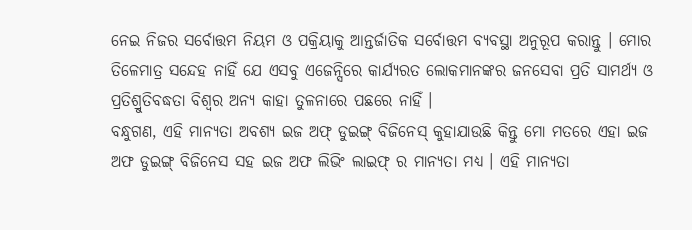ନେଇ ନିଜର ସର୍ବୋତ୍ତମ ନିୟମ ଓ ପକ୍ରିୟାକୁ ଆନ୍ତର୍ଜାତିକ ସର୍ବୋତ୍ତମ ବ୍ୟବସ୍ଥା ଅନୁରୂପ କରାନ୍ତୁ । ମୋର ତିଳେମାତ୍ର ସନ୍ଦେହ ନାହିଁ ଯେ ଏସବୁ ଏଜେନ୍ସିରେ କାର୍ଯ୍ୟରତ ଲୋକମାନଙ୍କର ଜନସେବା ପ୍ରତି ସାମର୍ଥ୍ୟ ଓ ପ୍ରତିଶ୍ରୁତିବଦ୍ଧତା ବିଶ୍ୱର ଅନ୍ୟ କାହା ତୁଳନାରେ ପଛରେ ନାହିଁ ।
ବନ୍ଧୁଗଣ, ଏହି ମାନ୍ୟତା ଅବଶ୍ୟ ଇଜ ଅଫ୍ ଡୁଇଙ୍ଗ୍ ବିଜିନେସ୍ କୁହାଯାଉଛି କିନ୍ତୁ ମୋ ମତରେ ଏହା ଇଜ ଅଫ ଡୁଇଙ୍ଗ୍ ବିଜିନେସ ସହ ଇଜ ଅଫ ଲିଭିଂ ଲାଇଫ୍ ର ମାନ୍ୟତା ମଧ୍ୟ । ଏହି ମାନ୍ୟତା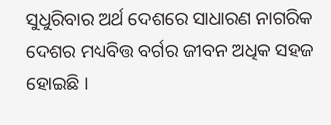ସୁଧୁରିବାର ଅର୍ଥ ଦେଶରେ ସାଧାରଣ ନାଗରିକ ଦେଶର ମଧ୍ୟବିତ୍ତ ବର୍ଗର ଜୀବନ ଅଧିକ ସହଜ ହୋଇଛି ।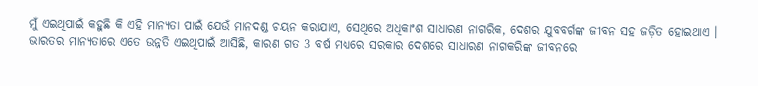ମୁଁ ଏଇଥିପାଇଁ କହୁଛି କି ଏହି ମାନ୍ୟତା ପାଇଁ ଯେଉଁ ମାନଦଣ୍ଡ ଚୟନ କରାଯାଏ, ସେଥିରେ ଅଧିକାଂଶ ସାଧାରଣ ନାଗରିକ, ଦେଶର ଯୁବବର୍ଗଙ୍କ ଜୀବନ ସହ ଜଡ଼ିତ ହୋଇଥାଏ ।
ଭାରତର ମାନ୍ୟତାରେ ଏତେ ଉନ୍ନତି ଏଇଥିପାଇଁ ଆସିଛି, କାରଣ ଗତ 3 ବର୍ଷ ମଧ୍ୟରେ ସରକାର ଦେଶରେ ସାଧାରଣ ନାଗକରିଙ୍କ ଜୀବନରେ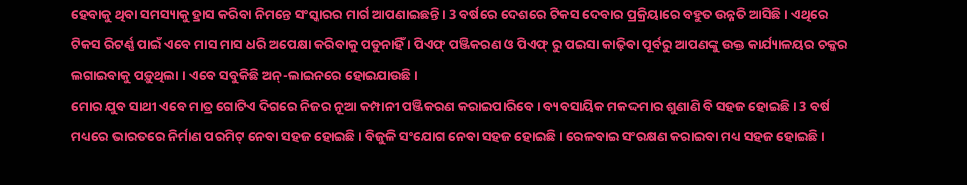ହେବାକୁ ଥିବା ସମସ୍ୟାକୁ ହ୍ରାସ କରିବା ନିମନ୍ତେ ସଂସ୍କାରର ମାର୍ଗ ଆପଣାଇଛନ୍ତି । 3 ବର୍ଷରେ ଦେଶରେ ଟିକସ ଦେବାର ପ୍ରକ୍ରିୟାରେ ବହୁତ ଉନ୍ନତି ଆସିଛି । ଏଥିରେ ଟିକସ ରିଟର୍ଣ୍ଣ ପାଇଁ ଏବେ ମାସ ମାସ ଧରି ଅପେକ୍ଷା କରିବାକୁ ପଡୁନାହିଁ । ପିଏଫ୍ ପଞ୍ଜିକରଣ ଓ ପିଏଫ୍ ରୁ ପଇସା କାଢ଼ିବା ପୂର୍ବରୁ ଆପଣଙ୍କୁ ଉକ୍ତ କାର୍ଯ୍ୟାଳୟର ଚକ୍କର ଲଗାଇବାକୁ ପଡ଼ୁଥିଲା । ଏବେ ସବୁକିଛି ଅନ୍-ଲାଇନରେ ହୋଇଯାଉଛି ।
ମୋର ଯୁବ ସାଥୀ ଏବେ ମାତ୍ର ଗୋଟିଏ ଦିଗରେ ନିଜର ନୂଆ କମ୍ପାନୀ ପଞ୍ଜିକରଣ କରାଇପାରିବେ । ବ୍ୟବସାୟିକ ମକଦ୍ଦମାର ଶୁଣାଣି ବି ସହଜ ହୋଇଛି । 3 ବର୍ଷ ମଧ୍ୟରେ ଭାରତରେ ନିର୍ମାଣ ପରମିଟ୍ ନେବା ସହଜ ହୋଇଛି । ବିଜୁଳି ସଂଯୋଗ ନେବା ସହଜ ହୋଇଛି । ରେଳବାଇ ସଂରକ୍ଷଣ କରାଇବା ମଧ୍ୟ ସହଜ ହୋଇଛି ।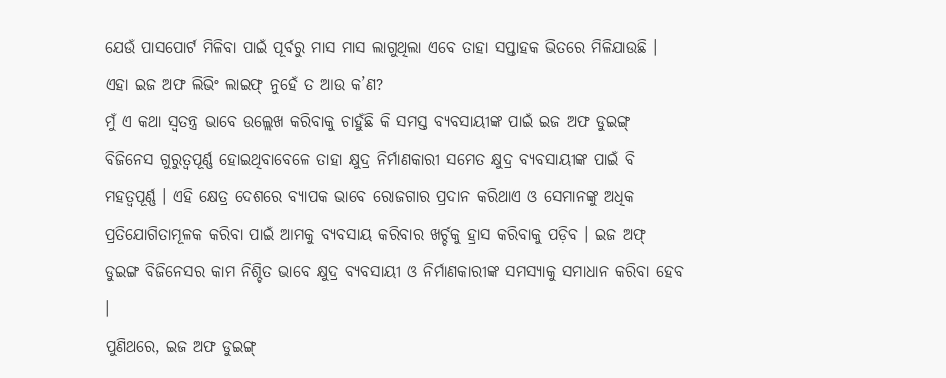ଯେଉଁ ପାସପୋର୍ଟ ମିଳିବା ପାଇଁ ପୂର୍ବରୁ ମାସ ମାସ ଲାଗୁଥିଲା ଏବେ ତାହା ସପ୍ତାହକ ଭିତରେ ମିଳିଯାଉଛି । ଏହା ଇଜ ଅଫ ଲିଭିଂ ଲାଇଫ୍ ନୁହେଁ ତ ଆଉ କ’ଣ?
ମୁଁ ଏ କଥା ସ୍ୱତନ୍ତ୍ର ଭାବେ ଉଲ୍ଲେଖ କରିବାକୁ ଚାହୁଁଛି କି ସମସ୍ତ ବ୍ୟବସାୟୀଙ୍କ ପାଇଁ ଇଜ ଅଫ ଡୁଇଙ୍ଗ୍ ବିଜିନେସ ଗୁରୁତ୍ୱପୂର୍ଣ୍ଣ ହୋଇଥିବାବେଳେ ତାହା କ୍ଷୁଦ୍ର ନିର୍ମାଣକାରୀ ସମେତ କ୍ଷୁଦ୍ର ବ୍ୟବସାୟୀଙ୍କ ପାଇଁ ବି ମହତ୍ୱପୂର୍ଣ୍ଣ । ଏହି କ୍ଷେତ୍ର ଦେଶରେ ବ୍ୟାପକ ଭାବେ ରୋଜଗାର ପ୍ରଦାନ କରିଥାଏ ଓ ସେମାନଙ୍କୁ ଅଧିକ ପ୍ରତିଯୋଗିତାମୂଳକ କରିବା ପାଇଁ ଆମକୁ ବ୍ୟବସାୟ କରିବାର ଖର୍ଚ୍ଚକୁ ହ୍ରାସ କରିବାକୁ ପଡ଼ିବ । ଇଜ ଅଫ୍ ଡୁଇଙ୍ଗ ବିଜିନେସର କାମ ନିଶ୍ଚିତ ଭାବେ କ୍ଷୁଦ୍ର ବ୍ୟବସାୟୀ ଓ ନିର୍ମାଣକାରୀଙ୍କ ସମସ୍ୟାକୁ ସମାଧାନ କରିବା ହେବ ।
ପୁଣିଥରେ, ଇଜ ଅଫ ଡୁଇଙ୍ଗ୍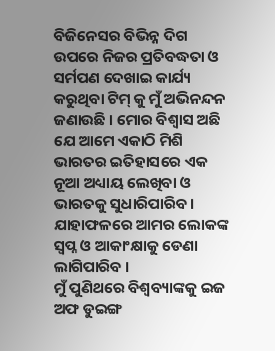ବିଜିନେସର ବିଭିନ୍ନ ଦିଗ ଉପରେ ନିଜର ପ୍ରତିବଦ୍ଧତା ଓ ସର୍ମପଣ ଦେଖାଇ କାର୍ଯ୍ୟ କରୁଥିବା ଟିମ୍ କୁ ମୁଁ ଅଭିନନ୍ଦନ ଜଣାଉଛି । ମୋର ବିଶ୍ୱାସ ଅଛି ଯେ ଆମେ ଏକାଠି ମିଶି ଭାରତର ଇତିହାସରେ ଏକ ନୂଆ ଅଧ୍ୟାୟ ଲେଖିବା ଓ ଭାରତକୁ ସୁଧାରିପାରିବ । ଯାହାଫଳରେ ଆମର ଲୋକଙ୍କ ସ୍ୱପ୍ନ ଓ ଆକାଂକ୍ଷାକୁ ଡେଣା ଲାଗିପାରିବ ।
ମୁଁ ପୁଣିଥରେ ବିଶ୍ୱବ୍ୟାଙ୍କକୁ ଇଜ ଅଫ ଡୁଇଙ୍ଗ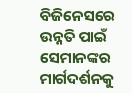ବିଜିନେସରେ ଉନ୍ନତି ପାଇଁ ସେମାନଙ୍କର ମାର୍ଗଦର୍ଶନକୁ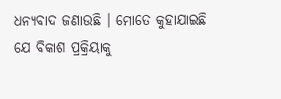ଧନ୍ୟବାଦ ଜଣାଉଛି । ମୋତେ କୁହାଯାଇଛି ଯେ ବିକାଶ ପ୍ରକ୍ରିୟାକୁ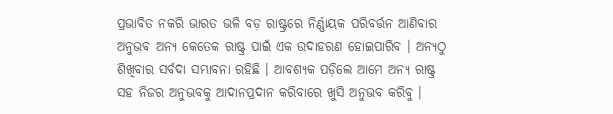ପ୍ରଭାବିତ ନକରି ଭାରତ ଭଳି ବଡ଼ ରାଷ୍ଟ୍ରରେ ନିର୍ଣ୍ଣାୟକ ପରିବର୍ତ୍ତନ ଆଣିବାର ଅନୁଭବ ଅନ୍ୟ କେତେକ ରାଷ୍ଟ୍ର ପାଇଁ ଏକ ଉଦାହରଣ ହୋଇପାରିବ । ଅନ୍ୟଠୁ ଶିଖିବାର ସର୍ବଦା ସମ୍ଭାବନା ରହିଛି । ଆବଶ୍ୟକ ପଡ଼ିଲେ ଆମେ ଅନ୍ୟ ରାଷ୍ଟ୍ର ସହ ନିଜର ଅନୁଭବକୁ ଆଦାନପ୍ରଦାନ କରିବାରେ ଖୁସି ଅନୁଭବ କରିବୁ ।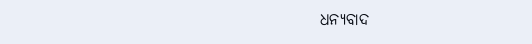ଧନ୍ୟବାଦ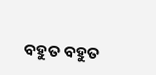ବହୁତ ବହୁତ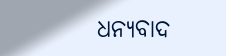ଧନ୍ୟବାଦ